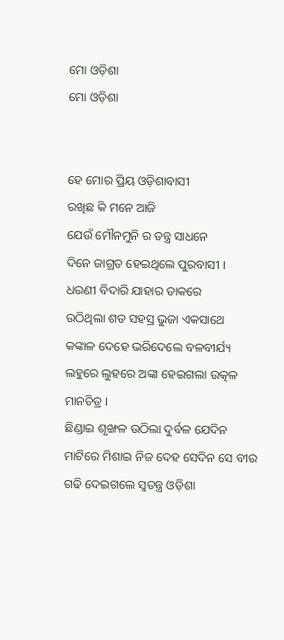ମୋ ଓଡ଼ିଶା
ମୋ ଓଡ଼ିଶା


ହେ ମୋର ପ୍ରିୟ ଓଡ଼ିଶାବାସୀ
ରଖିଛ କି ମନେ ଆଜି
ଯେଉଁ ମୌନମୁନି ର ତନ୍ତ୍ର ସାଧନେ
ଦିନେ ଜାଗ୍ରତ ହେଇଥିଲେ ପୁରବାସୀ ।
ଧରଣୀ ବିଦାରି ଯାହାର ଡାକରେ
ଉଠିଥିଲା ଶତ ସହସ୍ର ଭୁଜା ଏକସାଥେ
କଙ୍କାଳ ଦେହେ ଭରିଦେଲେ ବଳବୀର୍ଯ୍ୟ
ଲହୁରେ ଲୁହରେ ଅଙ୍କା ହେଇଗଲା ଉତ୍କଳ ମାନଚିତ୍ର ।
ଛିଣ୍ଡାଇ ଶୃଙ୍ଖଳ ଉଠିଲା ଦୁର୍ବଳ ଯେଦିନ
ମାଟିରେ ମିଶାଇ ନିଜ ଦେହ ସେଦିନ ସେ ବୀର
ଗଢି ଦେଇଗଲେ ସ୍ବତନ୍ତ୍ର ଓଡ଼ିଶା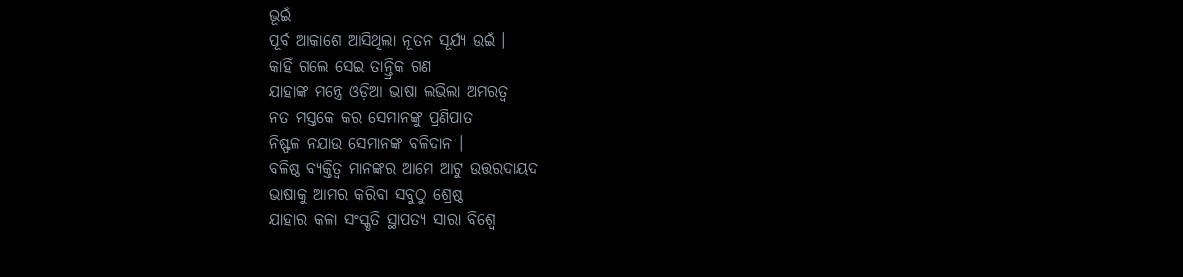ଭୂଇଁ
ପୂର୍ବ ଆକାଶେ ଆସିଥିଲା ନୂତନ ସୂର୍ଯ୍ୟ ଉଇଁ ।
କାହିଁ ଗଲେ ସେଇ ତାନ୍ତ୍ରିକ ଗଣ
ଯାହାଙ୍କ ମନ୍ତ୍ରେ ଓଡ଼ିଆ ଭାଷା ଲଭିଲା ଅମରତ୍ୱ
ନତ ମସ୍ତକେ କର ସେମାନଙ୍କୁ ପ୍ରଣିପାତ
ନିଷ୍ଫଳ ନଯାଉ ସେମାନଙ୍କ ବଳିଦାନ ।
ବଳିଷ୍ଠ ବ୍ୟକ୍ତିତ୍ବ ମାନଙ୍କର ଆମେ ଆଟୁ ଉତ୍ତରଦାୟଦ
ଭାଷାକୁ ଆମର କରିବା ସବୁଠୁ ଶ୍ରେଷ୍ଠ
ଯାହାର କଳା ସଂସ୍କୃତି ସ୍ଥାପତ୍ୟ ସାରା ବିଶ୍ଵେ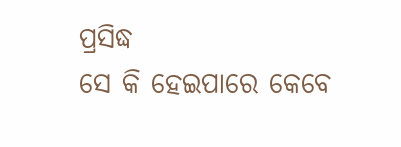ପ୍ରସିଦ୍ଧ
ସେ କି ହେଇପାରେ କେବେ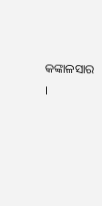କଙ୍କାଳସାର ।